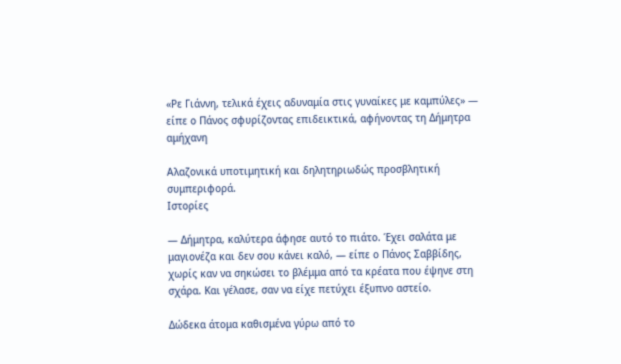«Ρε Γιάννη, τελικά έχεις αδυναμία στις γυναίκες με καμπύλες» — είπε ο Πάνος σφυρίζοντας επιδεικτικά, αφήνοντας τη Δήμητρα αμήχανη

Αλαζονικά υποτιμητική και δηλητηριωδώς προσβλητική συμπεριφορά.
Ιστορίες

— Δήμητρα, καλύτερα άφησε αυτό το πιάτο. Έχει σαλάτα με μαγιονέζα και δεν σου κάνει καλό, — είπε ο Πάνος Σαββίδης, χωρίς καν να σηκώσει το βλέμμα από τα κρέατα που έψηνε στη σχάρα. Και γέλασε, σαν να είχε πετύχει έξυπνο αστείο.

Δώδεκα άτομα καθισμένα γύρω από το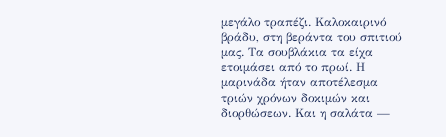μεγάλο τραπέζι. Καλοκαιρινό βράδυ, στη βεράντα του σπιτιού μας. Τα σουβλάκια τα είχα ετοιμάσει από το πρωί. Η μαρινάδα ήταν αποτέλεσμα τριών χρόνων δοκιμών και διορθώσεων. Και η σαλάτα —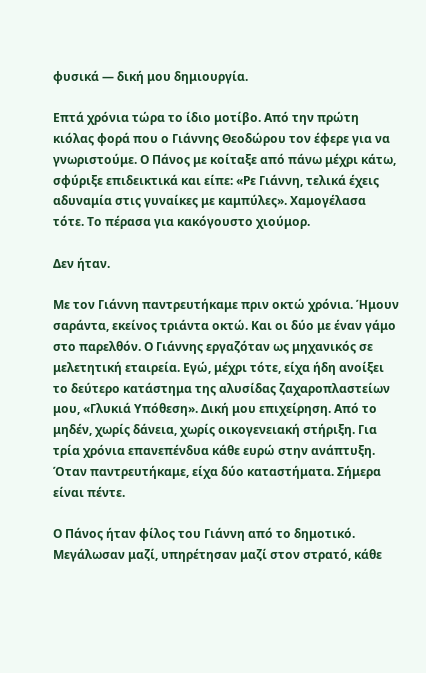φυσικά — δική μου δημιουργία.

Επτά χρόνια τώρα το ίδιο μοτίβο. Από την πρώτη κιόλας φορά που ο Γιάννης Θεοδώρου τον έφερε για να γνωριστούμε. Ο Πάνος με κοίταξε από πάνω μέχρι κάτω, σφύριξε επιδεικτικά και είπε: «Ρε Γιάννη, τελικά έχεις αδυναμία στις γυναίκες με καμπύλες». Χαμογέλασα τότε. Το πέρασα για κακόγουστο χιούμορ.

Δεν ήταν.

Με τον Γιάννη παντρευτήκαμε πριν οκτώ χρόνια. Ήμουν σαράντα, εκείνος τριάντα οκτώ. Και οι δύο με έναν γάμο στο παρελθόν. Ο Γιάννης εργαζόταν ως μηχανικός σε μελετητική εταιρεία. Εγώ, μέχρι τότε, είχα ήδη ανοίξει το δεύτερο κατάστημα της αλυσίδας ζαχαροπλαστείων μου, «Γλυκιά Υπόθεση». Δική μου επιχείρηση. Από το μηδέν, χωρίς δάνεια, χωρίς οικογενειακή στήριξη. Για τρία χρόνια επανεπένδυα κάθε ευρώ στην ανάπτυξη. Όταν παντρευτήκαμε, είχα δύο καταστήματα. Σήμερα είναι πέντε.

Ο Πάνος ήταν φίλος του Γιάννη από το δημοτικό. Μεγάλωσαν μαζί, υπηρέτησαν μαζί στον στρατό, κάθε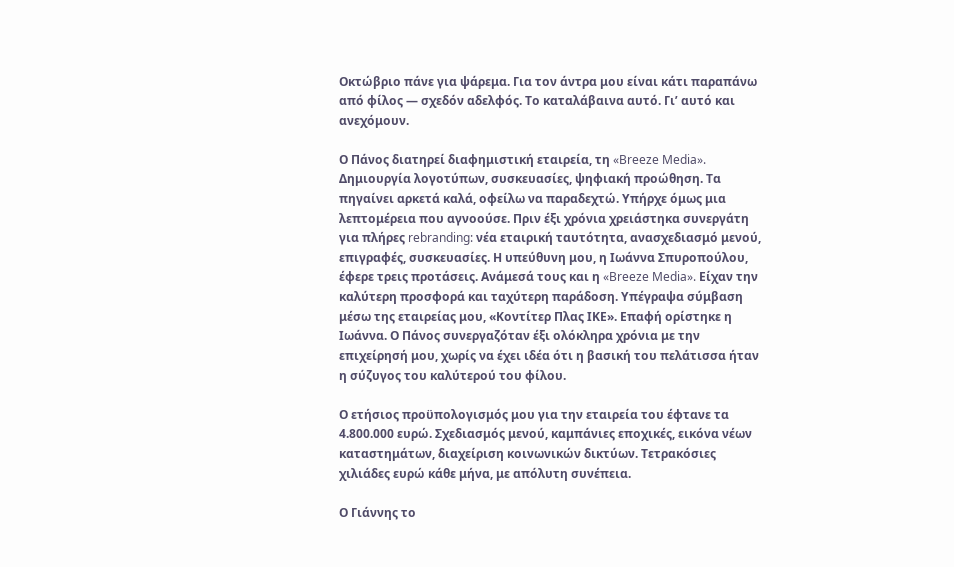Οκτώβριο πάνε για ψάρεμα. Για τον άντρα μου είναι κάτι παραπάνω από φίλος — σχεδόν αδελφός. Το καταλάβαινα αυτό. Γι’ αυτό και ανεχόμουν.

Ο Πάνος διατηρεί διαφημιστική εταιρεία, τη «Breeze Media». Δημιουργία λογοτύπων, συσκευασίες, ψηφιακή προώθηση. Τα πηγαίνει αρκετά καλά, οφείλω να παραδεχτώ. Υπήρχε όμως μια λεπτομέρεια που αγνοούσε. Πριν έξι χρόνια χρειάστηκα συνεργάτη για πλήρες rebranding: νέα εταιρική ταυτότητα, ανασχεδιασμό μενού, επιγραφές, συσκευασίες. Η υπεύθυνη μου, η Ιωάννα Σπυροπούλου, έφερε τρεις προτάσεις. Ανάμεσά τους και η «Breeze Media». Είχαν την καλύτερη προσφορά και ταχύτερη παράδοση. Υπέγραψα σύμβαση μέσω της εταιρείας μου, «Κοντίτερ Πλας ΙΚΕ». Επαφή ορίστηκε η Ιωάννα. Ο Πάνος συνεργαζόταν έξι ολόκληρα χρόνια με την επιχείρησή μου, χωρίς να έχει ιδέα ότι η βασική του πελάτισσα ήταν η σύζυγος του καλύτερού του φίλου.

Ο ετήσιος προϋπολογισμός μου για την εταιρεία του έφτανε τα 4.800.000 ευρώ. Σχεδιασμός μενού, καμπάνιες εποχικές, εικόνα νέων καταστημάτων, διαχείριση κοινωνικών δικτύων. Τετρακόσιες χιλιάδες ευρώ κάθε μήνα, με απόλυτη συνέπεια.

Ο Γιάννης το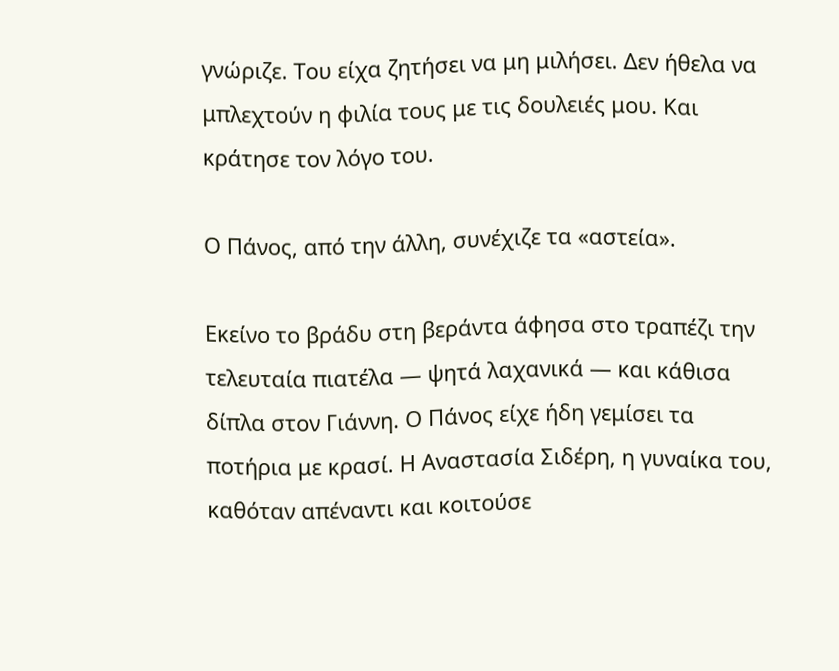γνώριζε. Του είχα ζητήσει να μη μιλήσει. Δεν ήθελα να μπλεχτούν η φιλία τους με τις δουλειές μου. Και κράτησε τον λόγο του.

Ο Πάνος, από την άλλη, συνέχιζε τα «αστεία».

Εκείνο το βράδυ στη βεράντα άφησα στο τραπέζι την τελευταία πιατέλα — ψητά λαχανικά — και κάθισα δίπλα στον Γιάννη. Ο Πάνος είχε ήδη γεμίσει τα ποτήρια με κρασί. Η Αναστασία Σιδέρη, η γυναίκα του, καθόταν απέναντι και κοιτούσε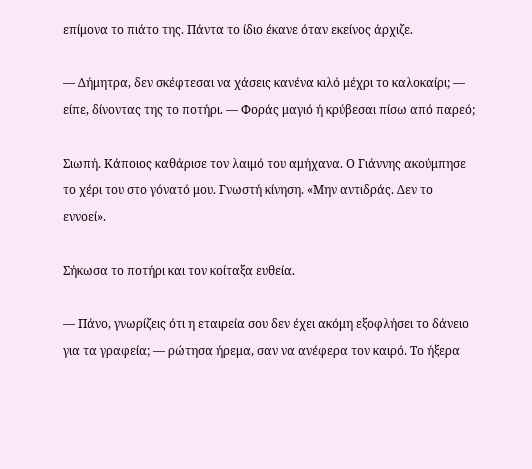επίμονα το πιάτο της. Πάντα το ίδιο έκανε όταν εκείνος άρχιζε.

— Δήμητρα, δεν σκέφτεσαι να χάσεις κανένα κιλό μέχρι το καλοκαίρι; — είπε, δίνοντας της το ποτήρι. — Φοράς μαγιό ή κρύβεσαι πίσω από παρεό;

Σιωπή. Κάποιος καθάρισε τον λαιμό του αμήχανα. Ο Γιάννης ακούμπησε το χέρι του στο γόνατό μου. Γνωστή κίνηση. «Μην αντιδράς. Δεν το εννοεί».

Σήκωσα το ποτήρι και τον κοίταξα ευθεία.

— Πάνο, γνωρίζεις ότι η εταιρεία σου δεν έχει ακόμη εξοφλήσει το δάνειο για τα γραφεία; — ρώτησα ήρεμα, σαν να ανέφερα τον καιρό. Το ήξερα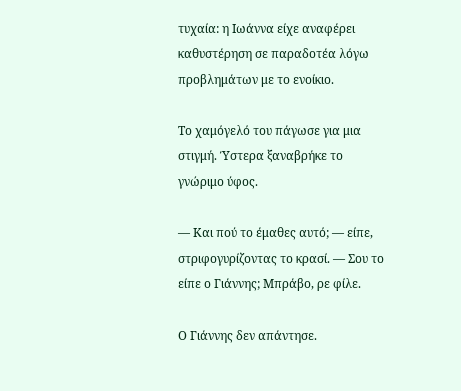τυχαία: η Ιωάννα είχε αναφέρει καθυστέρηση σε παραδοτέα λόγω προβλημάτων με το ενοίκιο.

Το χαμόγελό του πάγωσε για μια στιγμή. Ύστερα ξαναβρήκε το γνώριμο ύφος.

— Και πού το έμαθες αυτό; — είπε, στριφογυρίζοντας το κρασί. — Σου το είπε ο Γιάννης; Μπράβο, ρε φίλε.

Ο Γιάννης δεν απάντησε.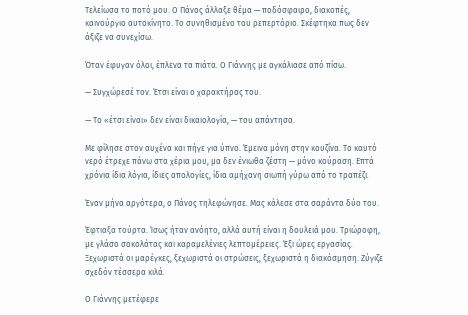Τελείωσα το ποτό μου. Ο Πάνος άλλαξε θέμα — ποδόσφαιρο, διακοπές, καινούργιο αυτοκίνητο. Το συνηθισμένο του ρεπερτόριο. Σκέφτηκα πως δεν άξιζε να συνεχίσω.

Όταν έφυγαν όλοι, έπλενα τα πιάτα. Ο Γιάννης με αγκάλιασε από πίσω.

— Συγχώρεσέ τον. Έτσι είναι ο χαρακτήρας του.

— Το «έτσι είναι» δεν είναι δικαιολογία, — του απάντησα.

Με φίλησε στον αυχένα και πήγε για ύπνο. Έμεινα μόνη στην κουζίνα. Το καυτό νερό έτρεχε πάνω στα χέρια μου, μα δεν ένιωθα ζέστη — μόνο κούραση. Επτά χρόνια ίδια λόγια, ίδιες απολογίες, ίδια αμήχανη σιωπή γύρω από το τραπέζι.

Έναν μήνα αργότερα, ο Πάνος τηλεφώνησε. Μας κάλεσε στα σαράντα δύο του.

Έφτιαξα τούρτα. Ίσως ήταν ανόητο, αλλά αυτή είναι η δουλειά μου. Τριώροφη, με γλάσο σοκολάτας και καραμελένιες λεπτομέρειες. Έξι ώρες εργασίας. Ξεχωριστά οι μαρέγκες, ξεχωριστά οι στρώσεις, ξεχωριστά η διακόσμηση. Ζύγιζε σχεδόν τέσσερα κιλά.

Ο Γιάννης μετέφερε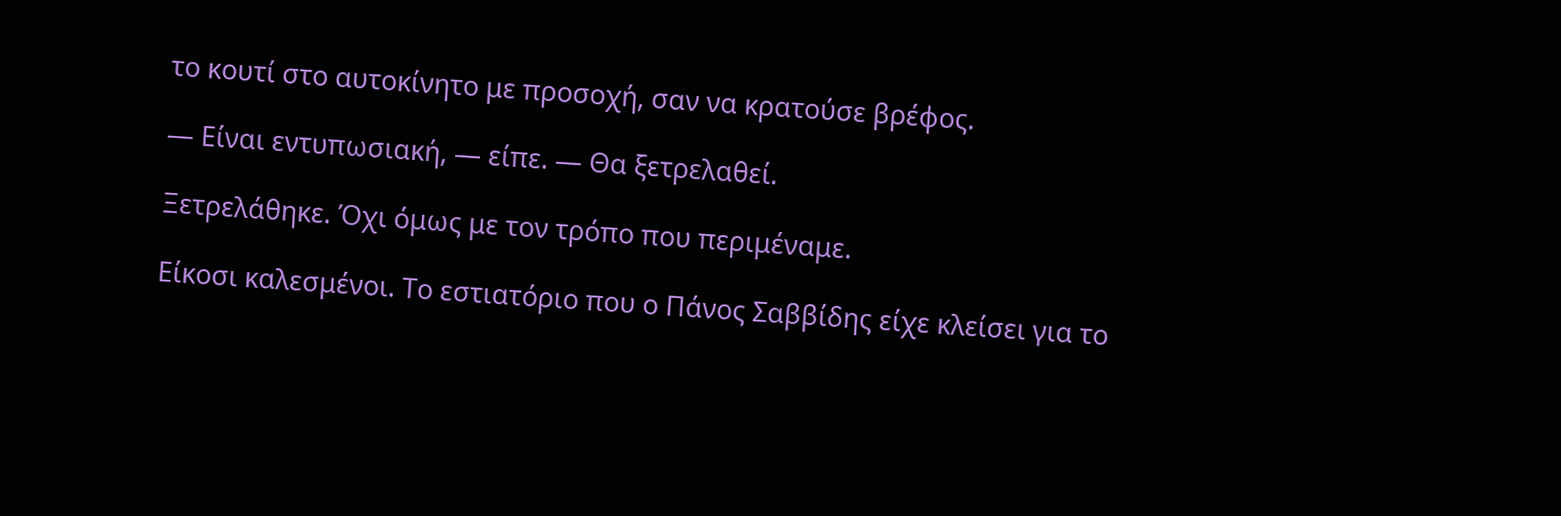το κουτί στο αυτοκίνητο με προσοχή, σαν να κρατούσε βρέφος.

— Είναι εντυπωσιακή, — είπε. — Θα ξετρελαθεί.

Ξετρελάθηκε. Όχι όμως με τον τρόπο που περιμέναμε.

Είκοσι καλεσμένοι. Το εστιατόριο που ο Πάνος Σαββίδης είχε κλείσει για το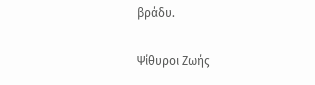βράδυ.

Ψίθυροι Ζωής